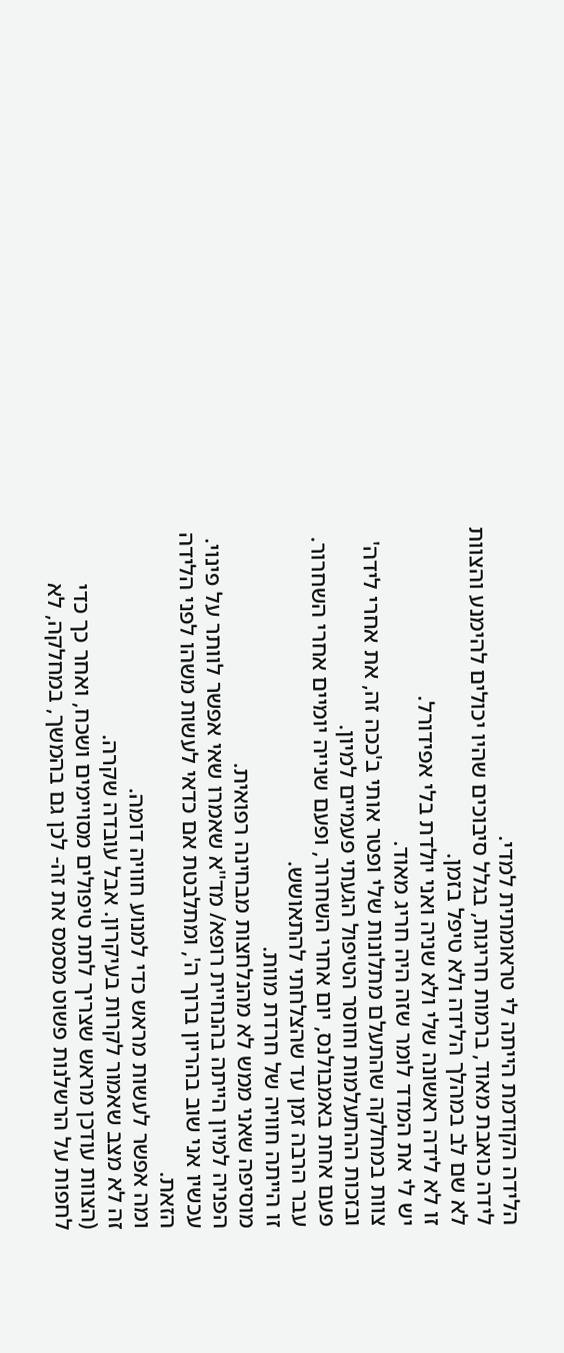הלידה הקודמת הייתה לי טראומתית למדי.
לידה כואבת מאוד, ברמות חריגות, בגלל סיבוכים שהיו יכולים להימנע והצוות לא שם לב במהלך הלידה ולא טיפל בזמן.
זו לא לידה ראשונה שלי ולא שניה ואני יולדת בלי אפידורל.
יש לי את המדד לומר שזה היה חריג מאוד.
צוות במחלקה שהתעלם מתלונות שלי ופטר אותי ב'ככה זה, את אחרי לידה'
ובזכות ההתעלמות וחוסר הטיפול הגעתי פעמיים למיון.
פעם אחת באמבולנס, יום אחרי השחרור, ופעם שנייה יומיים אחרי השחרור.
עבר הרבה זמן עד שהצלחתי להתאושש.
זו הייתה חוויה של חרדת מוות.
מוסיפה שאני ממש לא מהנלחצות מבחינה רפואית.
הפניה למיון הייתה בהנחיית רופא/ מד''א שאמרו שאי אפשר לוותר על פינוי.
עכשיו אני שוב בהריון ברוך ה', ומתלבטת אם כדאי לעשות משהו לפני הלידה הזאת.
ומה אפשר לעשות מראש כדי למנוע חוויה דומה.
זה לא מצב שאמור לקרות בעיקרון. אבל עובדה שקרה.
(הצוות עודכן מראש שצריך לתת טיפולים מסויימים ושכח, ואחר כך כדי לחפות על הרשלנות פשוט מסמס את זה- לכן גם בהמשך, במחלקה, לא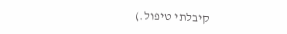קיבלתי טיפול.)